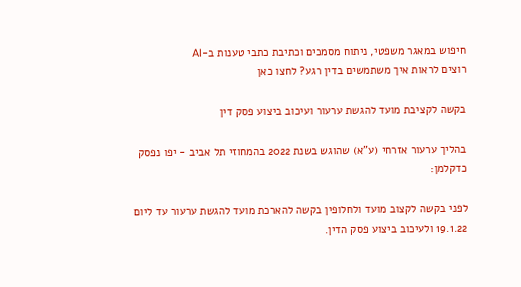חיפוש במאגר משפטי, ניתוח מסמכים וכתיבת כתבי טענות ב-AI
רוצים לראות איך משתמשים בדין רגע? לחצו כאן

בקשה לקציבת מועד להגשת ערעור ועיכוב ביצוע פסק דין

בהליך ערעור אזרחי (ע"א) שהוגש בשנת 2022 בהמחוזי תל אביב - יפו נפסק כדקלמן:

לפני בקשה לקצוב מועד ולחלופין בקשה להארכת מועד להגשת ערעור עד ליום 19.1.22 ולעיכוב ביצוע פסק הדין.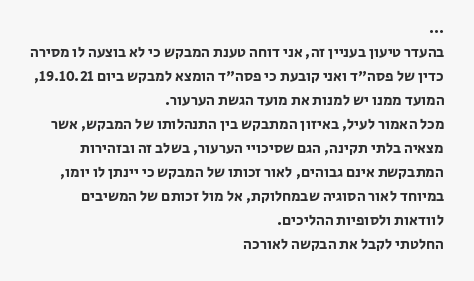...
בהעדר טיעון בעניין זה, אני דוחה טענת המבקש כי לא בוצעה לו מסירה כדין של פסה"ד ואני קובעת כי פסה"ד הומצא למבקש ביום 19.10.21, המועד ממנו יש למנות את מועד הגשת הערעור.
מכל האמור לעיל, באיזון המתבקש בין התנהלותו של המבקש, אשר מצאיה בלתי תקינה, הגם שסיכויי הערעור, בשלב זה ובזהירות המתבקשת אינם גבוהים, לאור זכותו של המבקש כי יינתן לו יומו, במיוחד לאור הסוגיה שבמחלוקת, אל מול זכותם של המשיבים לוודאות ולסופיות ההליכים.
החלטתי לקבל את הבקשה לאורכה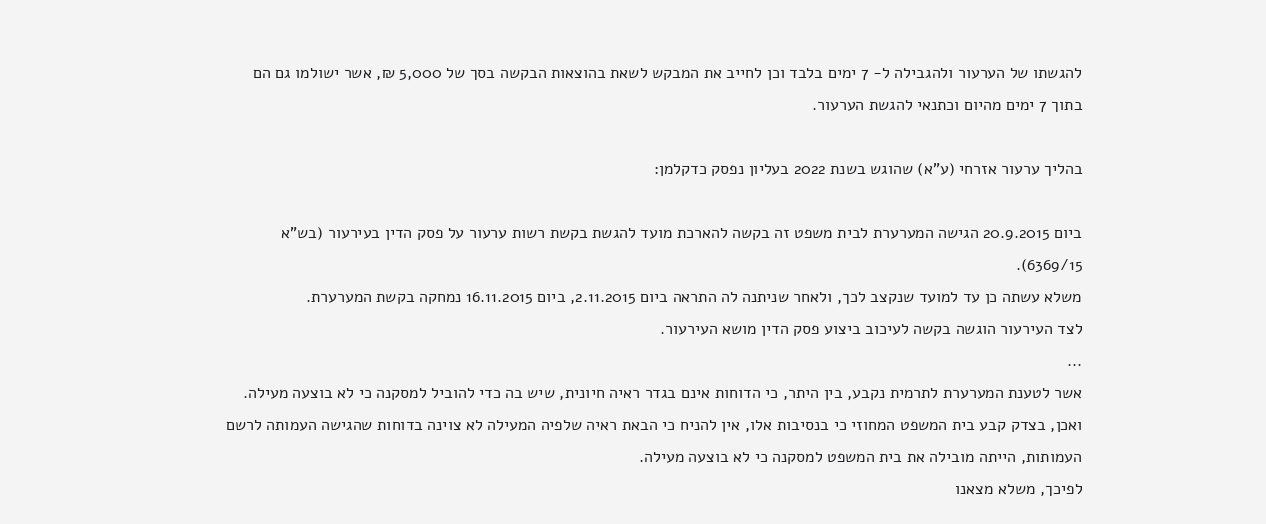להגשתו של הערעור ולהגבילה ל- 7 ימים בלבד וכן לחייב את המבקש לשאת בהוצאות הבקשה בסך של 5,000 ₪, אשר ישולמו גם הם בתוך 7 ימים מהיום וכתנאי להגשת הערעור.

בהליך ערעור אזרחי (ע"א) שהוגש בשנת 2022 בעליון נפסק כדקלמן:

ביום 20.9.2015 הגישה המערערת לבית משפט זה בקשה להארכת מועד להגשת בקשת רשות ערעור על פסק הדין בעירעור (בש"א 6369/15).
משלא עשתה כן עד למועד שנקצב לכך, ולאחר שניתנה לה התראה ביום 2.11.2015, ביום 16.11.2015 נמחקה בקשת המערערת.
לצד העירעור הוגשה בקשה לעיכוב ביצוע פסק הדין מושא העירעור.
...
אשר לטענת המערערת לתרמית נקבע, בין היתר, כי הדוחות אינם בגדר ראיה חיונית, שיש בה כדי להוביל למסקנה כי לא בוצעה מעילה.
ואכן, בצדק קבע בית המשפט המחוזי כי בנסיבות אלו, אין להניח כי הבאת ראיה שלפיה המעילה לא צוינה בדוחות שהגישה העמותה לרשם העמותות, הייתה מובילה את בית המשפט למסקנה כי לא בוצעה מעילה.
לפיכך, משלא מצאנו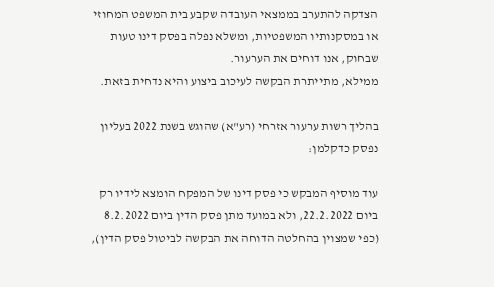הצדקה להתערב בממצאי העובדה שקבע בית המשפט המחוזי או במסקנותיו המשפטיות, ומשלא נפלה בפסק דינו טעות שבחוק, אנו דוחים את הערעור.
ממילא, מתייתרת הבקשה לעיכוב ביצוע והיא נדחית בזאת.

בהליך רשות ערעור אזרחי (רע"א) שהוגש בשנת 2022 בעליון נפסק כדקלמן:

עוד מוסיף המבקש כי פסק דינו של המפקח הומצא לידיו רק ביום 22.2.2022, ולא במועד מתן פסק הדין ביום 8.2.2022 (כפי שמצוין בהחלטה הדוחה את הבקשה לביטול פסק הדין),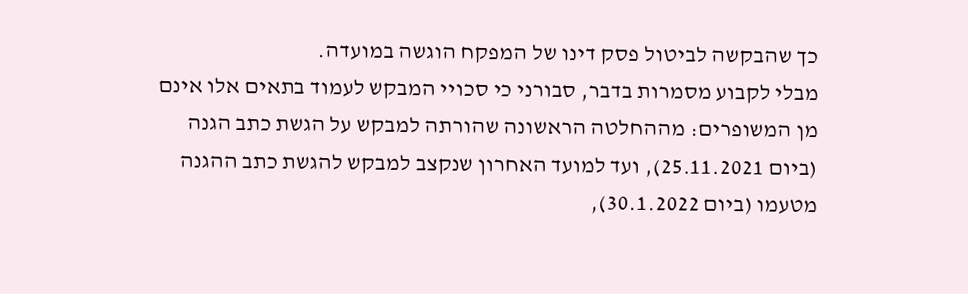כך שהבקשה לביטול פסק דינו של המפקח הוגשה במועדה.
מבלי לקבוע מסמרות בדבר, סבורני כי סכויי המבקש לעמוד בתאים אלו אינם מן המשופרים: מההחלטה הראשונה שהורתה למבקש על הגשת כתב הגנה (ביום 25.11.2021), ועד למועד האחרון שנקצב למבקש להגשת כתב ההגנה מטעמו (ביום 30.1.2022),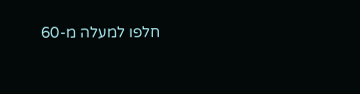חלפו למעלה מ-60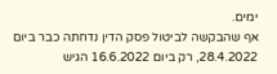ימים.
אף שהבקשה לביטול פסק הדין נדחתה כבר ביום 28.4.2022, רק ביום 16.6.2022 הגיש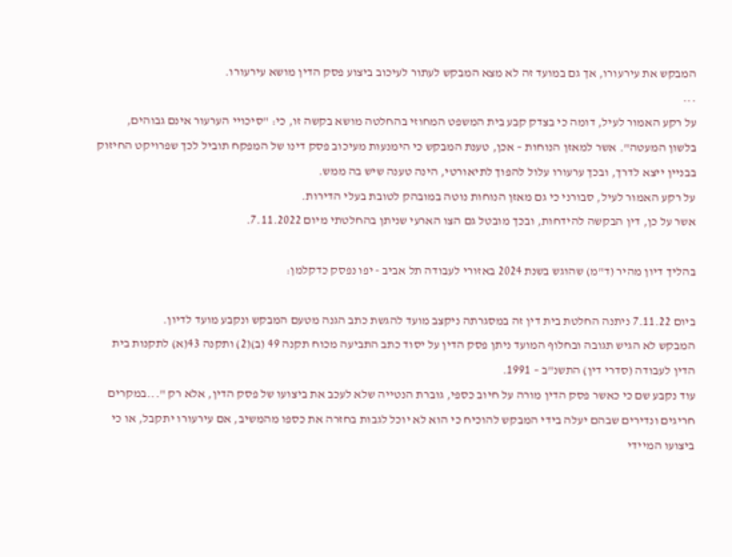המבקש את עירעורו, אך גם במועד זה לא מצא המבקש לעתור לעיכוב ביצוע פסק הדין מושא עירעורו.
...
על רקע האמור לעיל, דומה כי בצדק קבע בית המשפט המחוזי בהחלטה מושא בקשה זו, כי: "סיכויי הערעור אינם גבוהים, בלשון המעטה". אשר למאזן הנוחות – אכן, טענת המבקש כי הימנעות מעיכוב פסק דינו של המפקח תוביל לכך שפרויקט החיזוק בבניין ייצא לדרך, ובכך ערעורו עלול להפוך לתיאורטי, הינה טענה שיש בה ממש.
על רקע האמור לעיל, סבורני כי גם מאזן הנוחות נוטה במובהק לטובת בעלי הדירות.
אשר על כן, דין הבקשה להידחות, ובכך מובטל גם הצו הארעי שניתן בהחלטתי מיום 7.11.2022.

בהליך דיון מהיר (ד"מ) שהוגש בשנת 2024 באזורי לעבודה תל אביב - יפו נפסק כדקלמן:

ביום 7.11.22 ניתנה החלטת בית דין זה במסגרתה ניקצב מועד להגשת כתב הגנה מטעם המבקש ונקבע מועד לדיון.
המבקש לא הגיש תגובה ובחלוף המועד ניתן פסק הדין על יסוד כתב התביעה מכוח תקנה 49 (ב)(2) ותקנה 43(א) לתקנות בית הדין לעבודה (סדרי דין) התשנ"ב – 1991.
עוד נקבע שם כי כאשר פסק הדין מורה על חיוב כספי, גוברת הנטייה שלא לעכב את ביצועו של פסק הדין, אלא רק "...במקרים חריגים ונדירים שבהם יעלה בידי המבקש להוכיח כי הוא לא יוכל לגבות בחזרה את כספו מהמשיב, אם עירעורו יתקבל, או כי ביצועו המיידי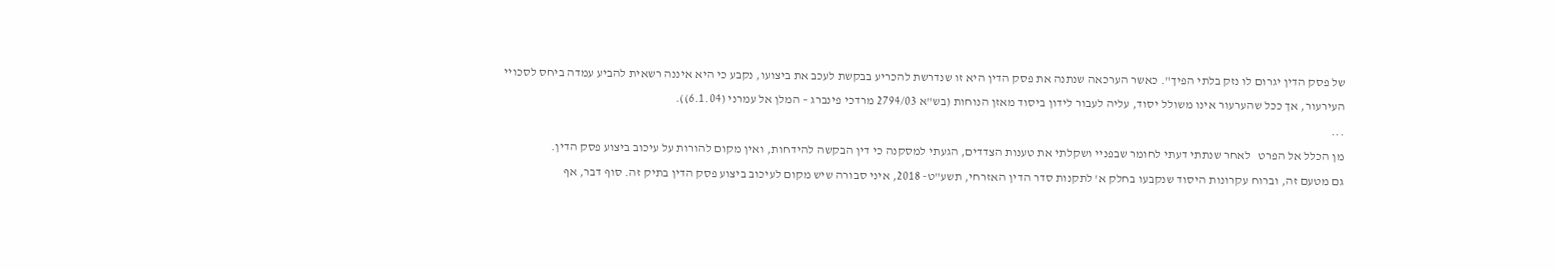של פסק הדין יגרום לו נזק בלתי הפיך". כאשר הערכאה שנתנה את פסק הדין היא זו שנדרשת להכריע בבקשת לעכב את ביצועו, נקבע כי היא איננה רשאית להביע עמדה ביחס לסכויי העירעור, אך ככל שהערעור אינו משולל יסוד, עליה לעבור לידון ביסוד מאזן הנוחות (בש"א 2794/03 מרדכי פינברג – המלן אל עמרני (6.1.04)).
...
מן הכלל אל הפרט   לאחר שנתתי דעתי לחומר שבפניי ושקלתי את טענות הצדדים, הגעתי למסקנה כי דין הבקשה להידחות, ואין מקום להורות על עיכוב ביצוע פסק הדין.
גם מטעם זה, וברוח עקרונות היסוד שנקבעו בחלק א' לתקנות סדר הדין האזרחי, תשע"ט- 2018, איני סבורה שיש מקום לעיכוב ביצוע פסק הדין בתיק זה. סוף דבר, אף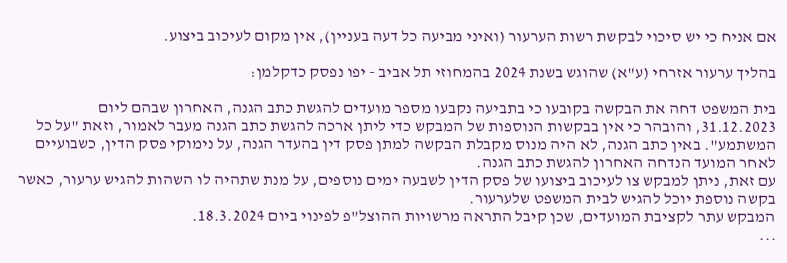אם אניח כי יש סיכוי לבקשת רשות הערעור (ואיני מביעה כל דעה בעניין), אין מקום לעיכוב ביצוע.

בהליך ערעור אזרחי (ע"א) שהוגש בשנת 2024 בהמחוזי תל אביב - יפו נפסק כדקלמן:

בית המשפט דחה את הבקשה בקובעו כי בתביעה נקבעו מספר מועדים להגשת כתב הגנה, האחרון שבהם ליום 31.12.2023, והובהר כי אין בבקשות הנוספות של המבקש כדי ליתן ארכה להגשת כתב הגנה מעבר לאמור, וזאת "על כל המשתמע". באין כתב הגנה, לא היה מנוס מקבלת הבקשה למתן פסק דין בהעדר הגנה, על נימוקי פסק הדין, כשבועיים לאחר המועד הנדחה האחרון להגשת כתב הגנה.
עם זאת, ניתן למבקש צו לעיכוב ביצועו של פסק הדין לשבעה ימים נוספים, על מנת שתהיה לו השהות להגיש ערעור, כאשר בקשה נוספת יוכל להגיש לבית המשפט שלערעור.
המבקש עתר לקציבת המועדים, שכן קיבל התראה מרשויות ההוצל"פ לפינוי ביום 18.3.2024.
...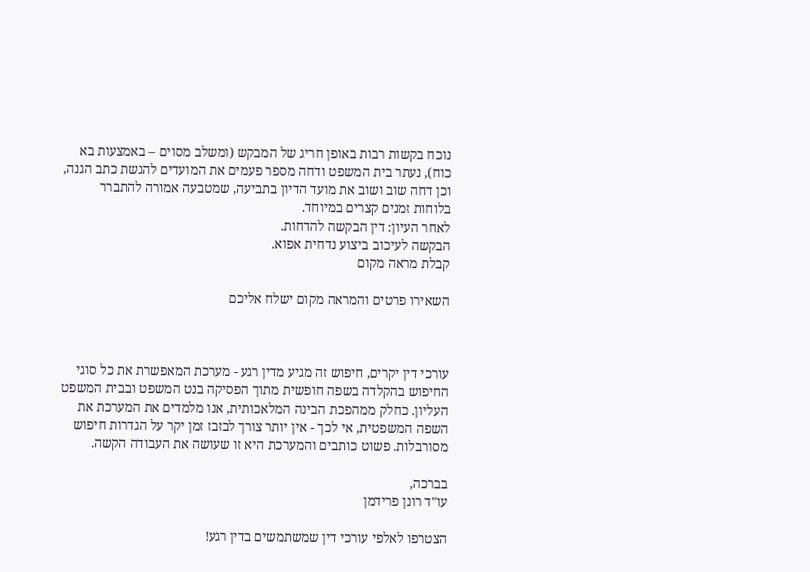נוכח בקשות רבות באופן חריג של המבקש (ומשלב מסוים – באמצעות בא כוח), נעתר בית המשפט ודחה מספר פעמים את המועדים להגשת כתב הגנה, וכן דחה שוב ושוב את מועד הדיון בתביעה, שמטבעה אמורה להתברר בלוחות זמנים קצרים במיוחד.
לאחר העיון: דין הבקשה להדחות.
הבקשה לעיכוב ביצוע נדחית אפוא.
קבלת מראה מקום

השאירו פרטים והמראה מקום ישלח אליכם



עורכי דין יקרים, חיפוש זה מגיע מדין רגע - מערכת המאפשרת את כל סוגי החיפוש בהקלדה בשפה חופשית מתוך הפסיקה בנט המשפט ובבית המשפט העליון. כחלק ממהפכת הבינה המלאכותית, אנו מלמדים את המערכת את השפה המשפטית, אי לכך - אין יותר צורך לבזבז זמן יקר על הגדרות חיפוש מסורבלות. פשוט כותבים והמערכת היא זו שעושה את העבודה הקשה.

בברכה,
עו"ד רונן פרידמן

הצטרפו לאלפי עורכי דין שמשתמשים בדין רגע!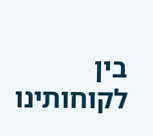בין לקוחותינו